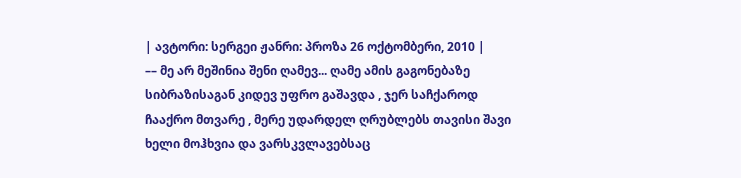| ავტორი: სერგეი ჟანრი: პროზა 26 ოქტომბერი, 2010 |
–– მე არ მეშინია შენი ღამევ... ღამე ამის გაგონებაზე სიბრაზისაგან კიდევ უფრო გაშავდა , ჯერ საჩქაროდ ჩააქრო მთვარე , მერე უდარდელ ღრუბლებს თავისი შავი ხელი მოჰხვია და ვარსკვლავებსაც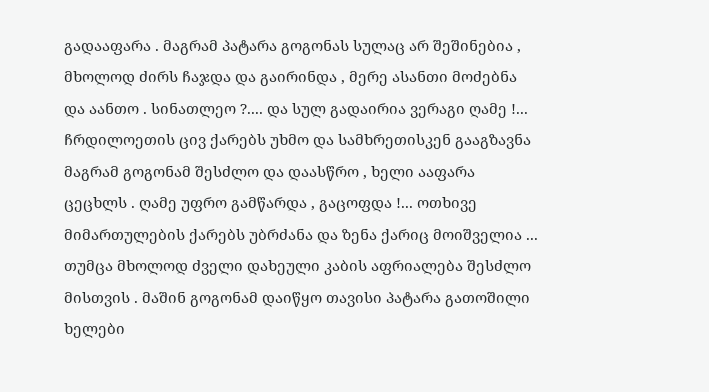გადააფარა . მაგრამ პატარა გოგონას სულაც არ შეშინებია , მხოლოდ ძირს ჩაჯდა და გაირინდა , მერე ასანთი მოძებნა და აანთო . სინათლეო ?.... და სულ გადაირია ვერაგი ღამე !... ჩრდილოეთის ცივ ქარებს უხმო და სამხრეთისკენ გააგზავნა მაგრამ გოგონამ შესძლო და დაასწრო , ხელი ააფარა ცეცხლს . ღამე უფრო გამწარდა , გაცოფდა !... ოთხივე მიმართულების ქარებს უბრძანა და ზენა ქარიც მოიშველია ... თუმცა მხოლოდ ძველი დახეული კაბის აფრიალება შესძლო მისთვის . მაშინ გოგონამ დაიწყო თავისი პატარა გათოშილი ხელები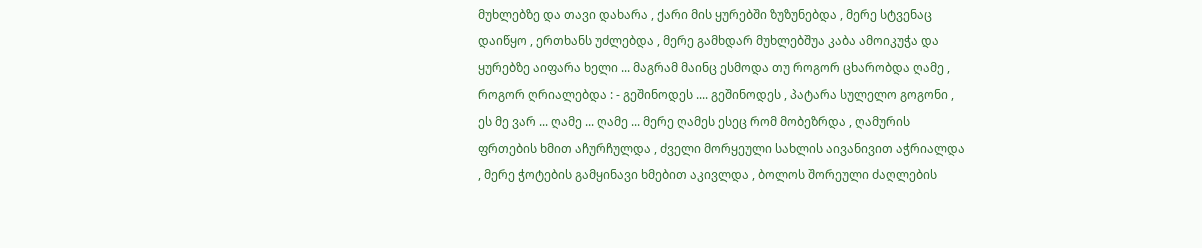მუხლებზე და თავი დახარა , ქარი მის ყურებში ზუზუნებდა , მერე სტვენაც დაიწყო , ერთხანს უძლებდა , მერე გამხდარ მუხლებშუა კაბა ამოიკუჭა და ყურებზე აიფარა ხელი ... მაგრამ მაინც ესმოდა თუ როგორ ცხარობდა ღამე , როგორ ღრიალებდა : - გეშინოდეს .... გეშინოდეს , პატარა სულელო გოგონი , ეს მე ვარ ... ღამე ... ღამე ... მერე ღამეს ესეც რომ მობეზრდა , ღამურის ფრთების ხმით აჩურჩულდა , ძველი მორყეული სახლის აივანივით აჭრიალდა , მერე ჭოტების გამყინავი ხმებით აკივლდა , ბოლოს შორეული ძაღლების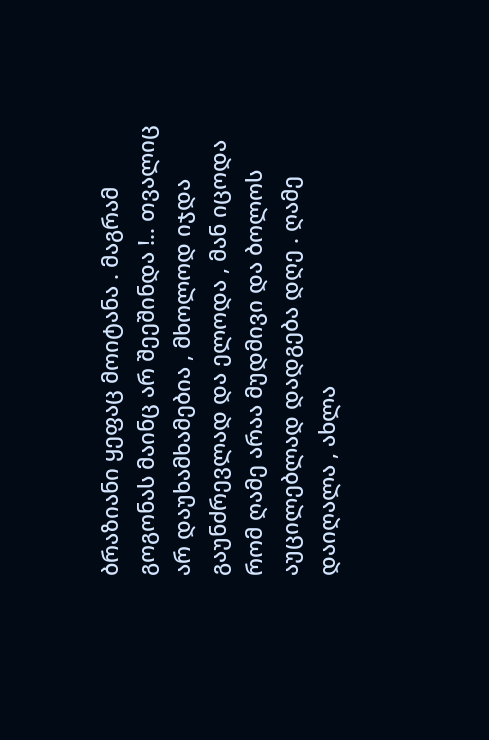ბრაზიანი ყეფაც მოიტანა . მაგრამ გოგონას მაინც არ შეეშინდა !.. თვალიც არ დაუხამხამებია , მხოლოდ იჯდა გაუნძრევლად და ელოდა , მან იცოდა რომ ღამე არაა მუდმივი და ბოლოს აუცილებლად დადგება დღე . ღამე დაიღალა , ახლა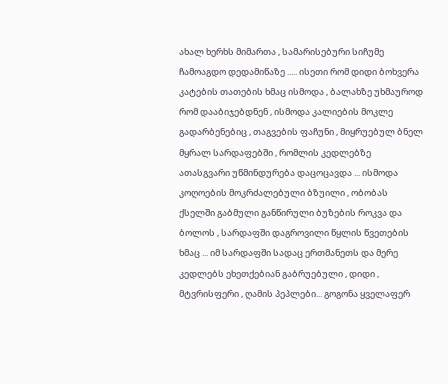ახალ ხერხს მიმართა , სამარისებური სიჩუმე ჩამოაგდო დედამიწაზე ..... ისეთი რომ დიდი ბოხვერა კატების თათების ხმაც ისმოდა , ბალახზე უხმაუროდ რომ დააბიჯებდნენ , ისმოდა კალიების მოკლე გადარბენებიც , თაგვების ფაჩუნი , მიყრუებულ ბნელ მყრალ სარდაფებში , რომლის კედლებზე ათასგვარი უწმინდურება დაცოცავდა ... ისმოდა კოღოების მოკრძალებული ბზუილი , ობობას ქსელში გაბმული განწირული ბუზების როკვა და ბოლოს , სარდაფში დაგროვილი წყლის წვეთების ხმაც ... იმ სარდაფში სადაც ერთმანეთს და მერე კედლებს ეხეთქებიან გაბრუებული , დიდი , მტვრისფერი , ღამის პეპლები... გოგონა ყველაფერ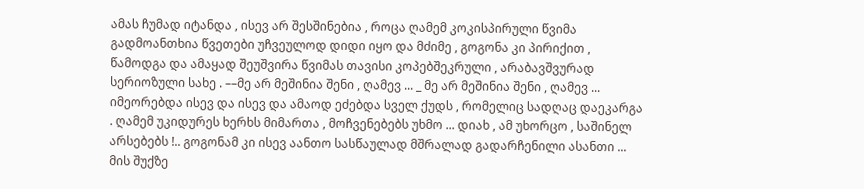ამას ჩუმად იტანდა , ისევ არ შესშინებია , როცა ღამემ კოკისპირული წვიმა გადმოანთხია წვეთები უჩვეულოდ დიდი იყო და მძიმე , გოგონა კი პირიქით , წამოდგა და ამაყად შეუშვირა წვიმას თავისი კოპებშეკრული , არაბავშვურად სერიოზული სახე . ––მე არ მეშინია შენი , ღამევ ... _ მე არ მეშინია შენი , ღამევ ... იმეორებდა ისევ და ისევ და ამაოდ ეძებდა სველ ქუდს , რომელიც სადღაც დაეკარგა . ღამემ უკიდურეს ხერხს მიმართა , მოჩვენებებს უხმო ... დიახ , ამ უხორცო , საშინელ არსებებს !.. გოგონამ კი ისევ აანთო სასწაულად მშრალად გადარჩენილი ასანთი ... მის შუქზე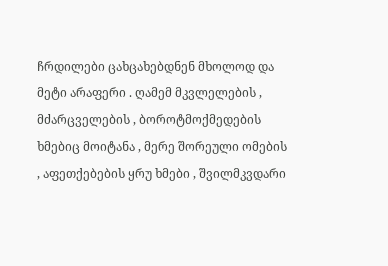ჩრდილები ცახცახებდნენ მხოლოდ და მეტი არაფერი . ღამემ მკვლელების , მძარცველების , ბოროტმოქმედების ხმებიც მოიტანა , მერე შორეული ომების , აფეთქებების ყრუ ხმები , შვილმკვდარი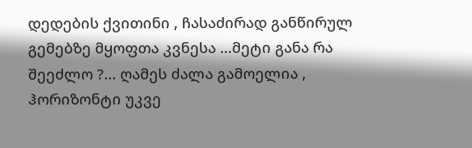დედების ქვითინი , ჩასაძირად განწირულ გემებზე მყოფთა კვნესა ...მეტი განა რა შეეძლო ?... ღამეს ძალა გამოელია , ჰორიზონტი უკვე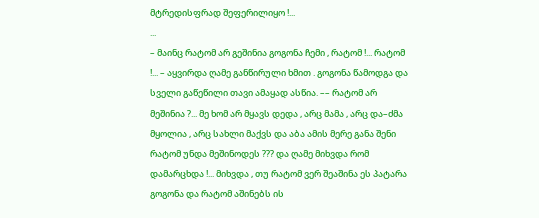მტრედისფრად შეფერილიყო !...
...
– მაინც რატომ არ გეშინია გოგონა ჩემი , რატომ !... რატომ !... – აყვირდა ღამე განწირული ხმით . გოგონა წამოდგა და სველი გაწეწილი თავი ამაყად ასწია. –– რატომ არ მეშინია ?... მე ხომ არ მყავს დედა , არც მამა , არც და–ძმა მყოლია , არც სახლი მაქვს და აბა ამის მერე განა შენი რატომ უნდა მეშინოდეს ??? და ღამე მიხვდა რომ დამარცხდა !... მიხვდა , თუ რატომ ვერ შეაშინა ეს პატარა გოგონა და რატომ აშინებს ის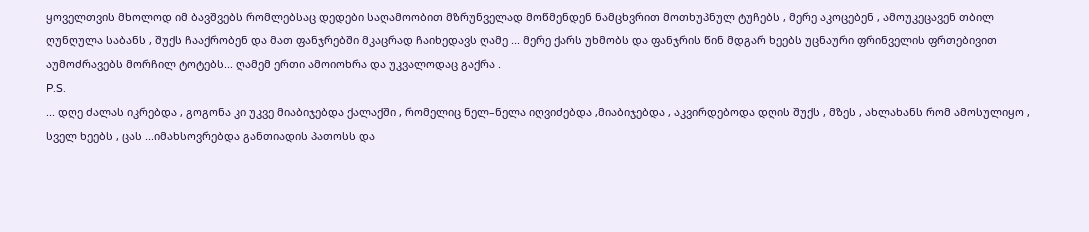ყოველთვის მხოლოდ იმ ბავშვებს რომლებსაც დედები საღამოობით მზრუნველად მოწმენდენ ნამცხვრით მოთხუპნულ ტუჩებს , მერე აკოცებენ , ამოუკეცავენ თბილ ღუნღულა საბანს , შუქს ჩააქრობენ და მათ ფანჯრებში მკაცრად ჩაიხედავს ღამე ... მერე ქარს უხმობს და ფანჯრის წინ მდგარ ხეებს უცნაური ფრინველის ფრთებივით აუმოძრავებს მორჩილ ტოტებს... ღამემ ერთი ამოიოხრა და უკვალოდაც გაქრა .
P.S.
... დღე ძალას იკრებდა , გოგონა კი უკვე მიაბიჯებდა ქალაქში , რომელიც ნელ–ნელა იღვიძებდა ,მიაბიჯებდა , აკვირდებოდა დღის შუქს , მზეს , ახლახანს რომ ამოსულიყო , სველ ხეებს , ცას ...იმახსოვრებდა განთიადის პათოსს და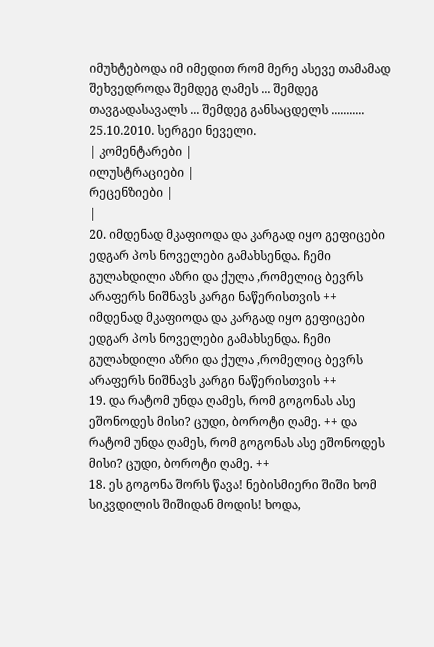იმუხტებოდა იმ იმედით რომ მერე ასევე თამამად შეხვედროდა შემდეგ ღამეს ... შემდეგ თავგადასავალს ... შემდეგ განსაცდელს ...........
25.10.2010. სერგეი ნეველი.
| კომენტარები |
ილუსტრაციები |
რეცენზიები |
|
20. იმდენად მკაფიოდა და კარგად იყო გეფიცები ედგარ პოს ნოველები გამახსენდა. ჩემი გულახდილი აზრი და ქულა ,რომელიც ბევრს არაფერს ნიშნავს კარგი ნაწერისთვის ++ იმდენად მკაფიოდა და კარგად იყო გეფიცები ედგარ პოს ნოველები გამახსენდა. ჩემი გულახდილი აზრი და ქულა ,რომელიც ბევრს არაფერს ნიშნავს კარგი ნაწერისთვის ++
19. და რატომ უნდა ღამეს, რომ გოგონას ასე ეშონოდეს მისი? ცუდი, ბოროტი ღამე. ++ და რატომ უნდა ღამეს, რომ გოგონას ასე ეშონოდეს მისი? ცუდი, ბოროტი ღამე. ++
18. ეს გოგონა შორს წავა! ნებისმიერი შიში ხომ სიკვდილის შიშიდან მოდის! ხოდა,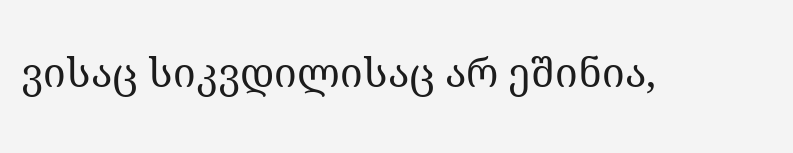ვისაც სიკვდილისაც არ ეშინია,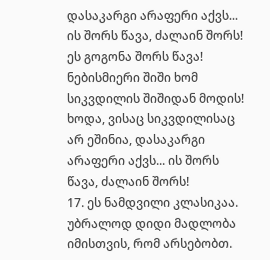დასაკარგი არაფერი აქვს... ის შორს წავა, ძალაინ შორს! ეს გოგონა შორს წავა! ნებისმიერი შიში ხომ სიკვდილის შიშიდან მოდის! ხოდა, ვისაც სიკვდილისაც არ ეშინია, დასაკარგი არაფერი აქვს... ის შორს წავა, ძალაინ შორს!
17. ეს ნამდვილი კლასიკაა. უბრალოდ დიდი მადლობა იმისთვის, რომ არსებობთ.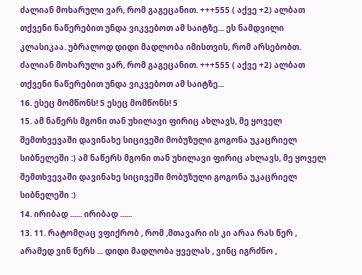ძალიან მოხარული ვარ, რომ გაგეცანით. +++555 ( აქვე +2) ალბათ თქვენი ნაწერებით უნდა ვიკვებოთ ამ საიტზე... ეს ნამდვილი კლასიკაა. უბრალოდ დიდი მადლობა იმისთვის, რომ არსებობთ. ძალიან მოხარული ვარ, რომ გაგეცანით. +++555 ( აქვე +2) ალბათ თქვენი ნაწერებით უნდა ვიკვებოთ ამ საიტზე...
16. ესეც მომწონს! 5 ესეც მომწონს! 5
15. ამ ნაწერს მგონი თან უხილავი ფირიც ახლავს, მე ყოველ შემთხვევაში დავინახე სიცივეში მობუზული გოგონა უკაცრიელ სიბნელეში :) ამ ნაწერს მგონი თან უხილავი ფირიც ახლავს, მე ყოველ შემთხვევაში დავინახე სიცივეში მობუზული გოგონა უკაცრიელ სიბნელეში :)
14. ირიბად ...... ირიბად ......
13. 11. რატომღაც ვფიქრობ , რომ ,მთავარი ის კი არაა რას წერ , არამედ ვინ წერს ... დიდი მადლობა ყველას , ვინც იგრძნო ,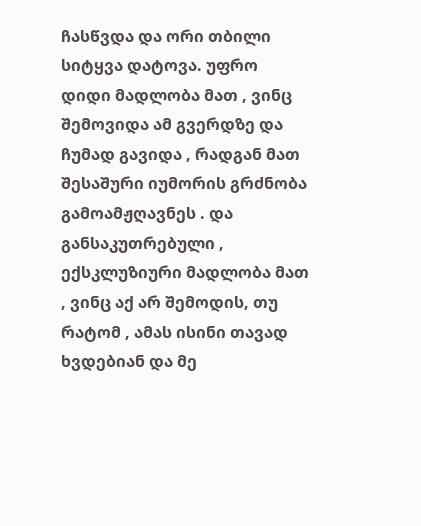ჩასწვდა და ორი თბილი სიტყვა დატოვა. უფრო დიდი მადლობა მათ , ვინც შემოვიდა ამ გვერდზე და ჩუმად გავიდა , რადგან მათ შესაშური იუმორის გრძნობა გამოამჟღავნეს . და განსაკუთრებული , ექსკლუზიური მადლობა მათ , ვინც აქ არ შემოდის, თუ რატომ , ამას ისინი თავად ხვდებიან და მე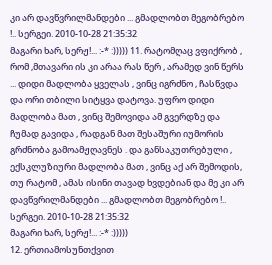კი არ დავწვრილმანდები ... გმადლობთ მეგობრებო !.. სერგეი. 2010-10-28 21:35:32
მაგარი ხარ, სერჟ!... :-* :))))) 11. რატომღაც ვფიქრობ , რომ ,მთავარი ის კი არაა რას წერ , არამედ ვინ წერს ... დიდი მადლობა ყველას , ვინც იგრძნო , ჩასწვდა და ორი თბილი სიტყვა დატოვა. უფრო დიდი მადლობა მათ , ვინც შემოვიდა ამ გვერდზე და ჩუმად გავიდა , რადგან მათ შესაშური იუმორის გრძნობა გამოამჟღავნეს . და განსაკუთრებული , ექსკლუზიური მადლობა მათ , ვინც აქ არ შემოდის, თუ რატომ , ამას ისინი თავად ხვდებიან და მე კი არ დავწვრილმანდები ... გმადლობთ მეგობრებო !.. სერგეი. 2010-10-28 21:35:32
მაგარი ხარ, სერჟ!... :-* :)))))
12. ერთიამოსუნთქვით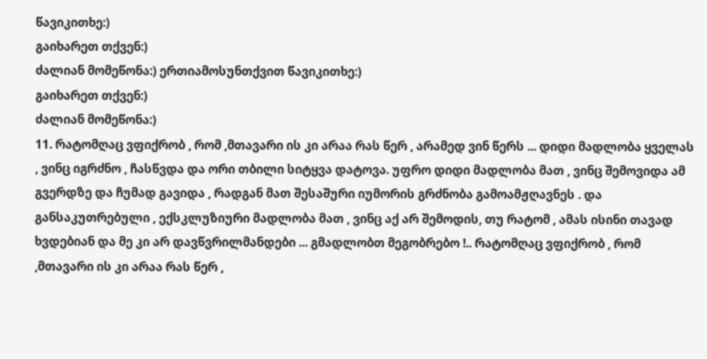წავიკითხე:)
გაიხარეთ თქვენ:)
ძალიან მომეწონა:) ერთიამოსუნთქვით წავიკითხე:)
გაიხარეთ თქვენ:)
ძალიან მომეწონა:)
11. რატომღაც ვფიქრობ , რომ ,მთავარი ის კი არაა რას წერ , არამედ ვინ წერს ... დიდი მადლობა ყველას , ვინც იგრძნო , ჩასწვდა და ორი თბილი სიტყვა დატოვა. უფრო დიდი მადლობა მათ , ვინც შემოვიდა ამ გვერდზე და ჩუმად გავიდა , რადგან მათ შესაშური იუმორის გრძნობა გამოამჟღავნეს . და განსაკუთრებული , ექსკლუზიური მადლობა მათ , ვინც აქ არ შემოდის, თუ რატომ , ამას ისინი თავად ხვდებიან და მე კი არ დავწვრილმანდები ... გმადლობთ მეგობრებო !.. რატომღაც ვფიქრობ , რომ ,მთავარი ის კი არაა რას წერ ,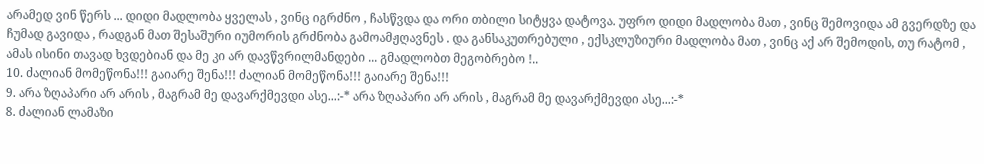არამედ ვინ წერს ... დიდი მადლობა ყველას , ვინც იგრძნო , ჩასწვდა და ორი თბილი სიტყვა დატოვა. უფრო დიდი მადლობა მათ , ვინც შემოვიდა ამ გვერდზე და ჩუმად გავიდა , რადგან მათ შესაშური იუმორის გრძნობა გამოამჟღავნეს . და განსაკუთრებული , ექსკლუზიური მადლობა მათ , ვინც აქ არ შემოდის, თუ რატომ , ამას ისინი თავად ხვდებიან და მე კი არ დავწვრილმანდები ... გმადლობთ მეგობრებო !..
10. ძალიან მომეწონა!!! გაიარე შენა!!! ძალიან მომეწონა!!! გაიარე შენა!!!
9. არა ზღაპარი არ არის , მაგრამ მე დავარქმევდი ასე...:-* არა ზღაპარი არ არის , მაგრამ მე დავარქმევდი ასე...:-*
8. ძალიან ლამაზი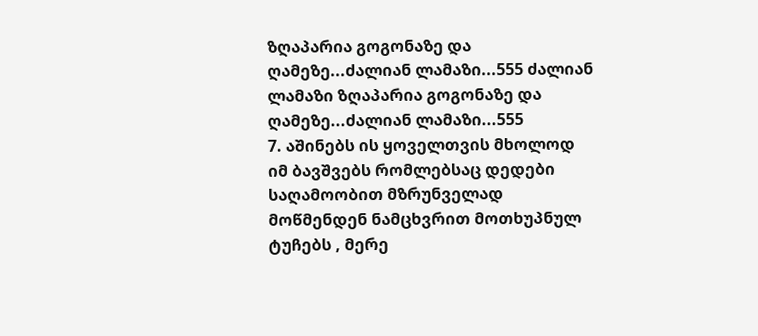ზღაპარია გოგონაზე და ღამეზე...ძალიან ლამაზი...555 ძალიან ლამაზი ზღაპარია გოგონაზე და ღამეზე...ძალიან ლამაზი...555
7. აშინებს ის ყოველთვის მხოლოდ იმ ბავშვებს რომლებსაც დედები საღამოობით მზრუნველად მოწმენდენ ნამცხვრით მოთხუპნულ ტუჩებს , მერე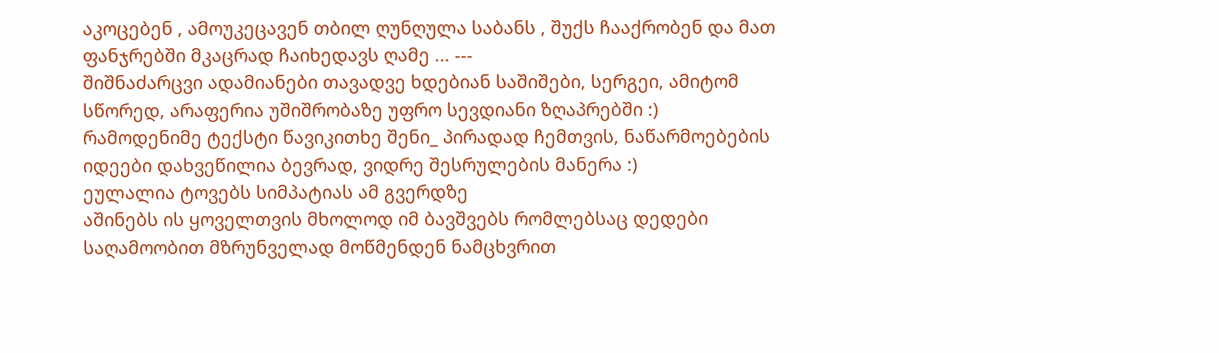აკოცებენ , ამოუკეცავენ თბილ ღუნღულა საბანს , შუქს ჩააქრობენ და მათ ფანჯრებში მკაცრად ჩაიხედავს ღამე ... ---
შიშნაძარცვი ადამიანები თავადვე ხდებიან საშიშები, სერგეი, ამიტომ სწორედ, არაფერია უშიშრობაზე უფრო სევდიანი ზღაპრებში :)
რამოდენიმე ტექსტი წავიკითხე შენი_ პირადად ჩემთვის, ნაწარმოებების იდეები დახვეწილია ბევრად, ვიდრე შესრულების მანერა :)
ეულალია ტოვებს სიმპატიას ამ გვერდზე
აშინებს ის ყოველთვის მხოლოდ იმ ბავშვებს რომლებსაც დედები საღამოობით მზრუნველად მოწმენდენ ნამცხვრით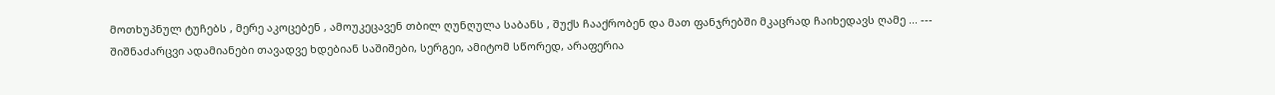მოთხუპნულ ტუჩებს , მერე აკოცებენ , ამოუკეცავენ თბილ ღუნღულა საბანს , შუქს ჩააქრობენ და მათ ფანჯრებში მკაცრად ჩაიხედავს ღამე ... ---
შიშნაძარცვი ადამიანები თავადვე ხდებიან საშიშები, სერგეი, ამიტომ სწორედ, არაფერია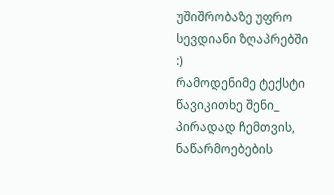უშიშრობაზე უფრო სევდიანი ზღაპრებში :)
რამოდენიმე ტექსტი წავიკითხე შენი_ პირადად ჩემთვის, ნაწარმოებების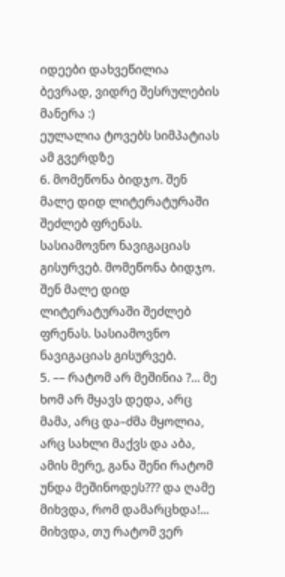იდეები დახვეწილია ბევრად, ვიდრე შესრულების მანერა :)
ეულალია ტოვებს სიმპატიას ამ გვერდზე
6. მომეწონა ბიდჯო. შენ მალე დიდ ლიტერატურაში შეძლებ ფრენას. სასიამოვნო ნავიგაციას გისურვებ. მომეწონა ბიდჯო. შენ მალე დიდ ლიტერატურაში შეძლებ ფრენას. სასიამოვნო ნავიგაციას გისურვებ.
5. –– რატომ არ მეშინია ?... მე ხომ არ მყავს დედა, არც მამა, არც და–ძმა მყოლია, არც სახლი მაქვს და აბა, ამის მერე, განა შენი რატომ უნდა მეშინოდეს??? და ღამე მიხვდა, რომ დამარცხდა!... მიხვდა, თუ რატომ ვერ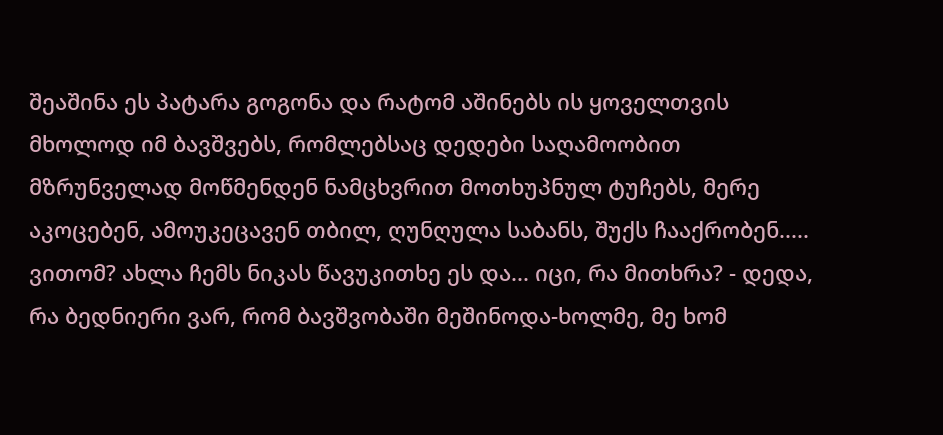შეაშინა ეს პატარა გოგონა და რატომ აშინებს ის ყოველთვის მხოლოდ იმ ბავშვებს, რომლებსაც დედები საღამოობით მზრუნველად მოწმენდენ ნამცხვრით მოთხუპნულ ტუჩებს, მერე აკოცებენ, ამოუკეცავენ თბილ, ღუნღულა საბანს, შუქს ჩააქრობენ.....
ვითომ? ახლა ჩემს ნიკას წავუკითხე ეს და... იცი, რა მითხრა? - დედა, რა ბედნიერი ვარ, რომ ბავშვობაში მეშინოდა-ხოლმე, მე ხომ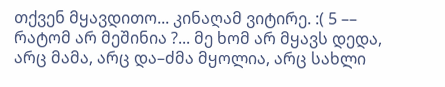თქვენ მყავდითო... კინაღამ ვიტირე. :( 5 –– რატომ არ მეშინია ?... მე ხომ არ მყავს დედა, არც მამა, არც და–ძმა მყოლია, არც სახლი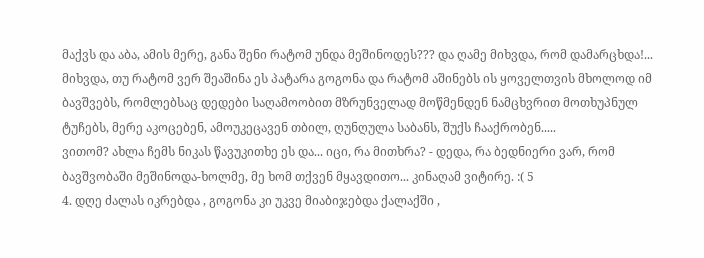მაქვს და აბა, ამის მერე, განა შენი რატომ უნდა მეშინოდეს??? და ღამე მიხვდა, რომ დამარცხდა!... მიხვდა, თუ რატომ ვერ შეაშინა ეს პატარა გოგონა და რატომ აშინებს ის ყოველთვის მხოლოდ იმ ბავშვებს, რომლებსაც დედები საღამოობით მზრუნველად მოწმენდენ ნამცხვრით მოთხუპნულ ტუჩებს, მერე აკოცებენ, ამოუკეცავენ თბილ, ღუნღულა საბანს, შუქს ჩააქრობენ.....
ვითომ? ახლა ჩემს ნიკას წავუკითხე ეს და... იცი, რა მითხრა? - დედა, რა ბედნიერი ვარ, რომ ბავშვობაში მეშინოდა-ხოლმე, მე ხომ თქვენ მყავდითო... კინაღამ ვიტირე. :( 5
4. დღე ძალას იკრებდა , გოგონა კი უკვე მიაბიჯებდა ქალაქში ,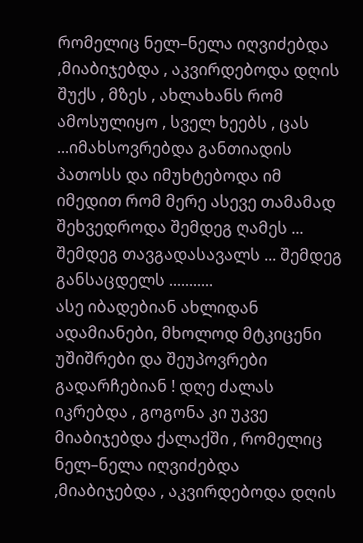რომელიც ნელ–ნელა იღვიძებდა ,მიაბიჯებდა , აკვირდებოდა დღის შუქს , მზეს , ახლახანს რომ ამოსულიყო , სველ ხეებს , ცას ...იმახსოვრებდა განთიადის პათოსს და იმუხტებოდა იმ იმედით რომ მერე ასევე თამამად შეხვედროდა შემდეგ ღამეს ... შემდეგ თავგადასავალს ... შემდეგ განსაცდელს ...........
ასე იბადებიან ახლიდან ადამიანები, მხოლოდ მტკიცენი უშიშრები და შეუპოვრები გადარჩებიან ! დღე ძალას იკრებდა , გოგონა კი უკვე მიაბიჯებდა ქალაქში , რომელიც ნელ–ნელა იღვიძებდა ,მიაბიჯებდა , აკვირდებოდა დღის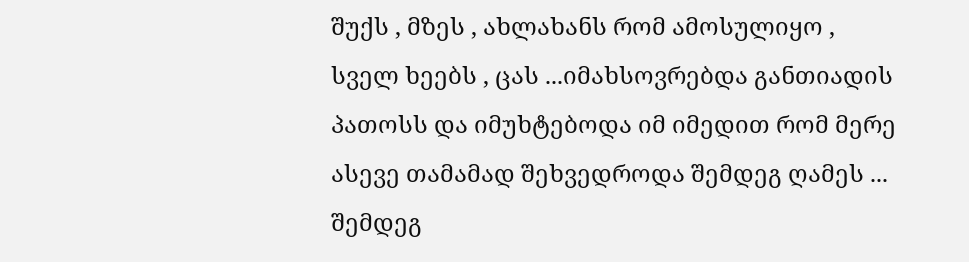შუქს , მზეს , ახლახანს რომ ამოსულიყო , სველ ხეებს , ცას ...იმახსოვრებდა განთიადის პათოსს და იმუხტებოდა იმ იმედით რომ მერე ასევე თამამად შეხვედროდა შემდეგ ღამეს ... შემდეგ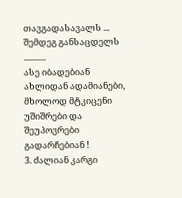თავგადასავალს ... შემდეგ განსაცდელს ...........
ასე იბადებიან ახლიდან ადამიანები, მხოლოდ მტკიცენი უშიშრები და შეუპოვრები გადარჩებიან !
3. ძალიან კარგი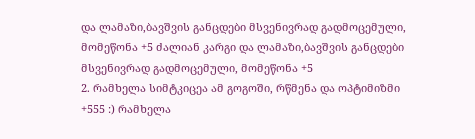და ლამაზი,ბავშვის განცდები მსვენივრად გადმოცემული, მომეწონა +5 ძალიან კარგი და ლამაზი,ბავშვის განცდები მსვენივრად გადმოცემული, მომეწონა +5
2. რამხელა სიმტკიცეა ამ გოგოში, რწმენა და ოპტიმიზმი
+555 :) რამხელა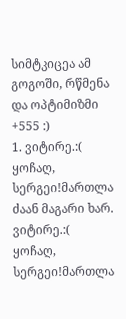სიმტკიცეა ამ გოგოში, რწმენა და ოპტიმიზმი
+555 :)
1. ვიტირე.:( ყოჩაღ, სერგეი!მართლა ძაან მაგარი ხარ. ვიტირე.:( ყოჩაღ, სერგეი!მართლა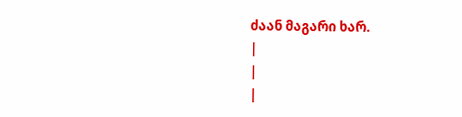ძაან მაგარი ხარ.
|
|
|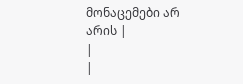მონაცემები არ არის |
|
|